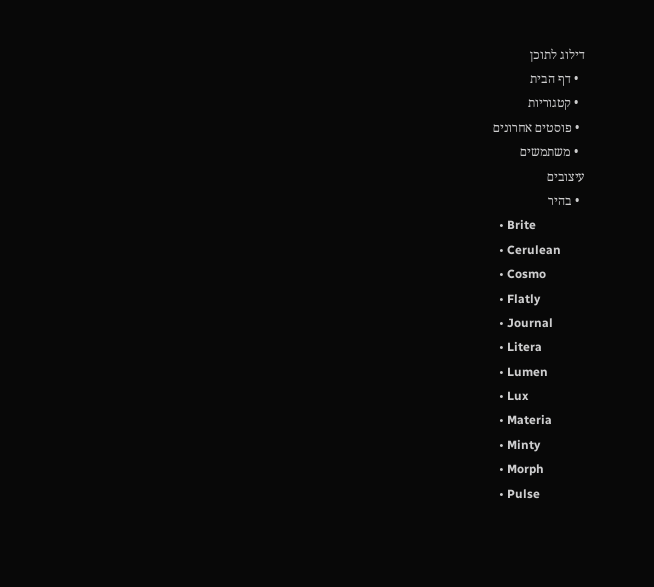דילוג לתוכן
  • דף הבית
  • קטגוריות
  • פוסטים אחרונים
  • משתמשים
עיצובים
  • בהיר
  • Brite
  • Cerulean
  • Cosmo
  • Flatly
  • Journal
  • Litera
  • Lumen
  • Lux
  • Materia
  • Minty
  • Morph
  • Pulse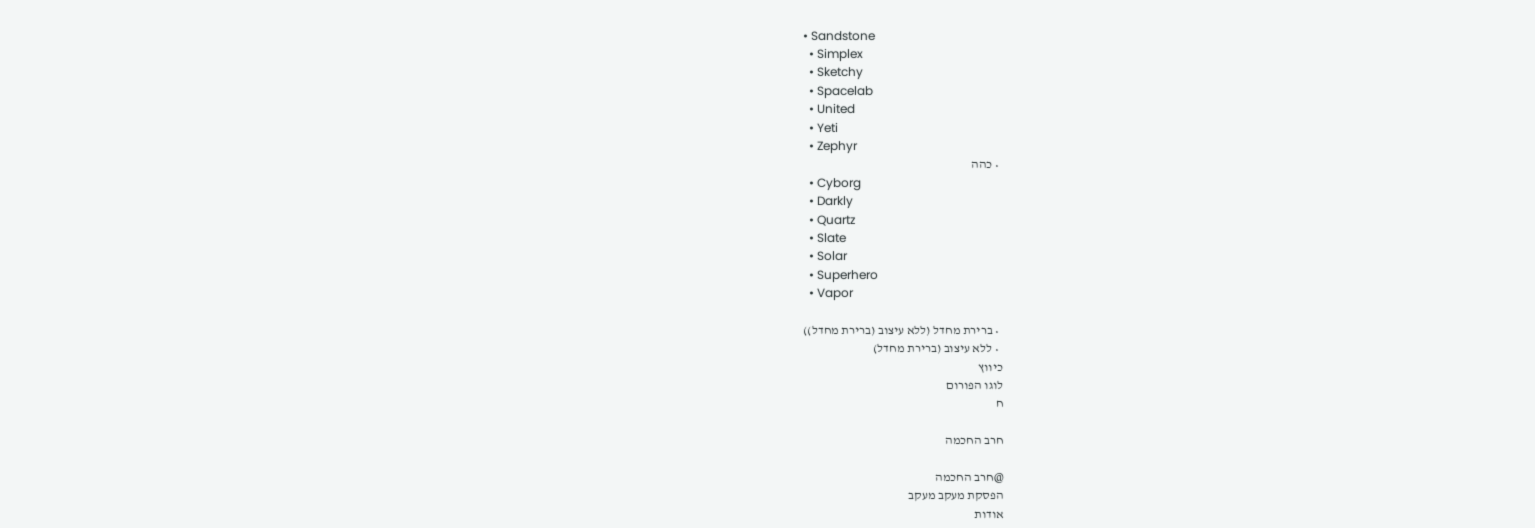• Sandstone
  • Simplex
  • Sketchy
  • Spacelab
  • United
  • Yeti
  • Zephyr
  • כהה
  • Cyborg
  • Darkly
  • Quartz
  • Slate
  • Solar
  • Superhero
  • Vapor

  • ברירת מחדל (ללא עיצוב (ברירת מחדל))
  • ללא עיצוב (ברירת מחדל)
כיווץ
לוגו הפורום
ח

חרב החכמה

@חרב החכמה
הפסקת מעקב מעקב
אודות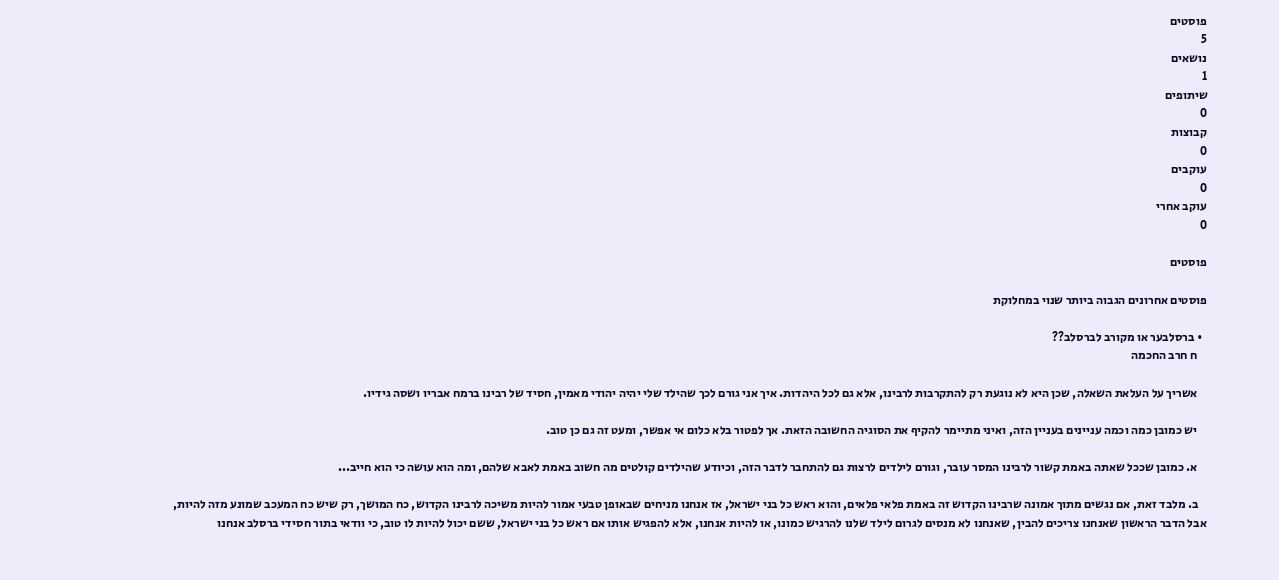פוסטים
5
נושאים
1
שיתופים
0
קבוצות
0
עוקבים
0
עוקב אחרי
0

פוסטים

פוסטים אחרונים הגבוה ביותר שנוי במחלוקת

  • ברסלבער או מקורב לברסלב??
    ח חרב החכמה

    אשריך על העלאת השאלה, שכן היא לא נוגעת רק להתקרבות לרבינו, אלא גם לכל היהדות. איך אני גורם לכך שהילד שלי יהיה יהודי מאמין, חסיד של רבינו ברמח אבריו ושסה גידיו.

    יש כמובן כמה וכמה עניינים בעניין הזה, ואיני מתיימר להקיף את הסוגיה החשובה הזאת. אך לפטור בלא כלום אי אפשר, ומעט זה גם כן טוב.

    א. כמובן שככל שאתה באמת קשור לרבינו המסר עובר, וגורם לילדים לרצות גם להתחבר לדבר הזה, וכיודע שהילדים קולטים מה חשוב באמת לאבא שלהם, ומה הוא עושה כי הוא חייב...

    ב. מלבד זאת, אם נגשים מתוך אמונה שרבינו הקדוש זה באמת פלאי פלאים, והוא ראש כל בני ישראל, אז אנחנו מניחים שבאופן טבעי אמור להיות משיכה לרבינו הקדוש, כח המושך, רק שיש כח המעכב שמונע מזה להיות, אבל הדבר הראשון שאנחנו צריכים להבין, שאנחנו לא מנסים לגרום לילד שלנו להרגיש כמונו, או להיות אנחנו, אלא להפגיש אותו אם ראש כל בני ישראל, ששם יכול להיות לו טוב, כי וודאי בתור חסידי ברסלב אנחנו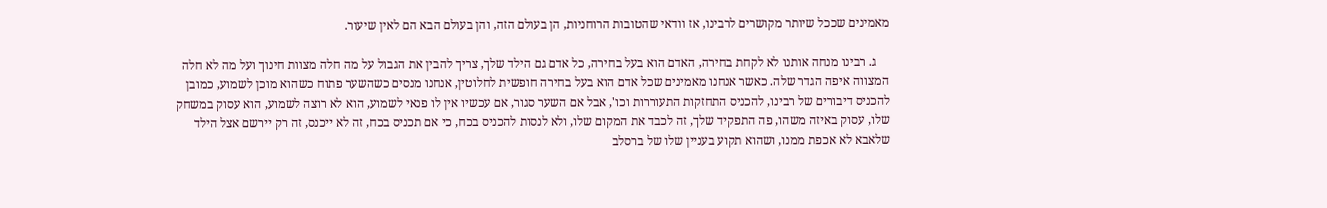מאמינים שככל שיותר מקושרים לרבינו, אז וודאי שהטובות הרוחניות, הן בעולם הזה, והן בעולם הבא הם לאין שיעור.

    ג. רבינו מנחה אותנו לא לקחת בחירה, האדם הוא בעל בחירה, כל אדם גם הילד שלך, צריך להבין את הגבול על מה חלה מצוות חינוך ועל מה לא חלה המצווה איפה הגדר שלה. כאשר אנחנו מאמינים שכל אדם הוא בעל בחירה חופשית לחלוטין, אנחנו מנסים כשהשער פתוח כשהוא מוכן לשמוע, כמובן להכניס דיבורים של רבינו, להכניס התחזקות התעוררות וכו', אבל אם השער סגור, אם עכשיו אין לו פנאי לשמוע, הוא לא רוצה לשמוע, הוא עסוק במשחק שלו, עסוק באיזה משהו, פה התפקיד שלך, זה לכבד את המקום שלו, ולא לנסות להכניס בכח, כי אם תכניס בכח, זה לא ייכנס, זה רק יירשם אצל הילד שלאבא לא אכפת ממנו, ושהוא תקוע בעניין שלו של ברסלב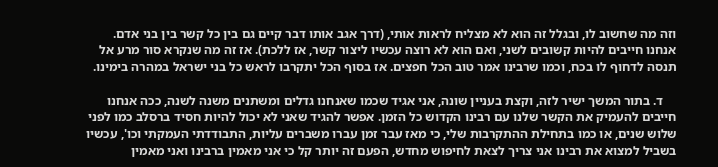וזה מה שחשוב לו, ובגלל זה הוא לא מצליח לראות אותי, (דרך אגב אותו דבר קיים גם בין כל קשר בין בני אדם. אנחנו חייבים להיות קשובים לשני, ואם הוא לא רוצה עכשיו ליצור קשר, אז ללכת). אז זה מה שנקרא סור מרע אל תנסה לדחוף לו בכח, וכמו שרבינו אמר טוב הכל חפצים. אז בסוף הכל יתקרבו לראש כל בני ישראל במהרה בימינו.

    ד. בתור המשך ישיר לזה, וקצת בעניין שונה, אני אגיד שכמו שאנחנו גדלים ומשתנים משנה לשנה, ככה אנחנו חייבים להעמיק את הקשר שלנו עם רבינו הקדוש כל הזמן. אפשר להגיד שאני לא יכול להיות חסיד ברסלב כמו לפני שלוש שנים, או כמו בתחילת ההתקרבות שלי, כי מאז עבר זמן עברו משברים עליות, התבודדתי העמקתי וכו', עכשיו בשביל למצוא את רבינו אני צריך לצאת לחיפוש מחדש, הפעם זה יותר קל כי אני מאמין ברבינו ואני מאמין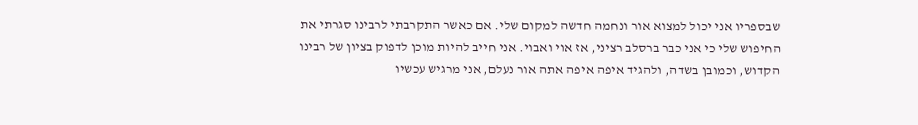שבספריו אני יכול למצוא אור ונחמה חדשה למקום שלי. אם כאשר התקרבתי לרבינו סגרתי את החיפוש שלי כי אני כבר ברסלב רציני, אז אוי ואבוי. אני חייב להיות מוכן לדפוק בציון של רבינו הקדוש, וכמובן בשדה, ולהגיד איפה איפה אתה אור נעלם, אני מרגיש עכשיו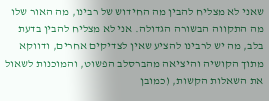שאני לא מצליח להבין מה החידוש של רבינו, מה האור שלו מה התקווה הבשורה הגדולה. אני לא מצליח להבין בדעת בלב, מה יש לרבינו להציע שאין לצדיקים אחרים, ודווקא מתוך הקושיה והיציאה מהברסלב הפשוט, והמוכנות לשאול את השאלות הקשות, (כמובן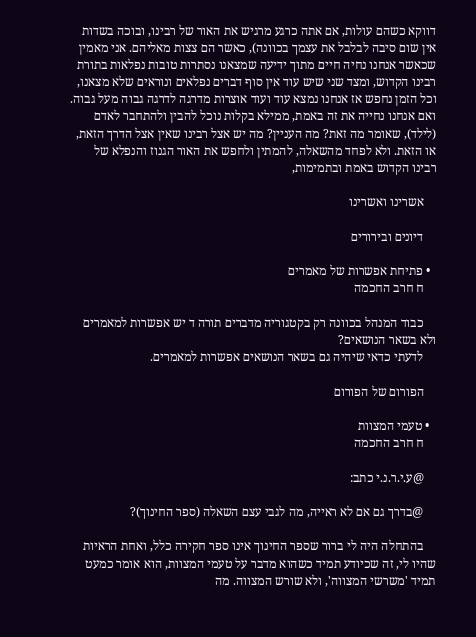דווקא כשהם עולות, אם אתה כרגע מרגיש את האור של רבינו, ובוכה בשדות אין שום סיבה לבלבל את עצמך בכוונה), כאשר הם צצות מאליהם. אני מאמין שכאשר אנחנו נחיה חיים מתוך ידיעה שמצאנו נסתרות טובות נפלאות בתורת רבינו הקדוש, ומצד שני שיש עוד אין סוף דברים נפלאים ונוראים שלא מצאנו, וכל הזמן נחפש אז אנחנו נמצא עוד ועוד אוצרות מדרגה לדרגה גבוה מעל גבוה. ואם אנחנו נחייה את זה באמת, ממילא בקלות נוכל להבין ולהתחבר לאדם (לילד), שאומר מה זאת? מה העניין? מה יש אצל רבינו שאין אצל הדרך הזאת, או הזאת. ולא לפחד מהשאלה, להמתין ולחפש את האור הגנוז והנפלא של רבינו הקדוש באמת ובתמימות,

    אשרינו ואשרינו

    דיונים ובירורים

  • פתיחת אפשרות של מאמרים
    ח חרב החכמה

    כבוד המנהל בכוונה רק בקטגוריה מדברים תורה ד יש אפשרות למאמרים ולא בשאר הנושאים?
    לדעתי כדאי שיהיה גם בשאר הנושאים אפשרות למאמרים.

    הפורום של הפורום

  • טעמי המצוות
    ח חרב החכמה

    @ע.י.ר.נ.י כתב:

    @בדרך גם אם לא ראייה, מה לגבי עצם השאלה (ספר החינוך)?

    בהתחלה היה לי ברור שספר החינוך אינו ספר חקירה כלל, ואחת הראיות שהיו לי, זה שכיודע תמיד כשהוא מדבר על טעמי המצוות, הוא אומר כמעט תמיד 'משרשי המצווה', ולא שורש המצווה. מה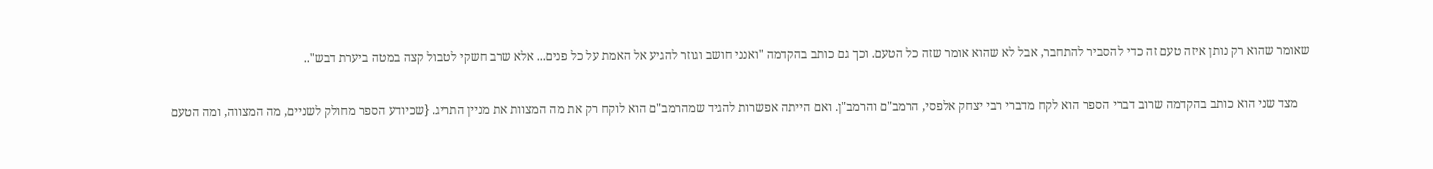שאומר שהוא רק נותן איזה טעם זה כדי להסביר להתחבר, אבל לא שהוא אומר שזה כל הטעם. וכך גם כותב בהקדמה "ואנני חושב וגוזר להגיע אל האמת על כל פנים... אלא שרב חשקי לטבול קצה במטה ביערת דבש"..

    מצד שני הוא כותב בהקדמה שרוב דברי הספר הוא לקח מדברי רבי יצחק אלפסי, הרמב"ם והרמב"ן. ואם הייתה אפשרות להגיד שמהרמב"ם הוא לוקח רק את מה המצוות את מניין התריג. {שכיודע הספר מחולק לשניים, מה המצווה, ומה הטעם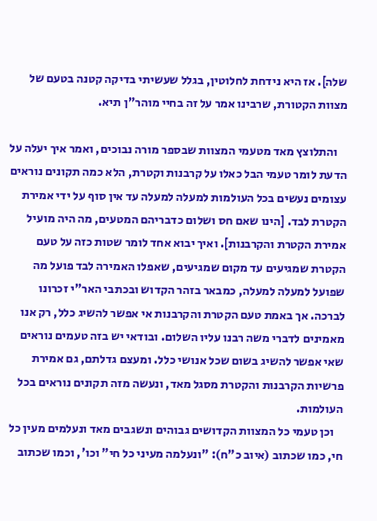שלה]. אז היא נידחת לחלוטין, בגלל שעשיתי בדיקה קטנה בטעם של מצוות הקטורת, שרבינו אמר על זה בחיי מוהר"ן תיא.

    והתלוצץ מאד מטעמי המצוות שבספר מורה נבוכים, ואמר איך יעלה על הדעת לומר טעמי הבל כאלו על קרבנות וקטרת, הלא כמה תקונים נוראים עצומים נעשים בכל העולמות למעלה למעלה עד אין סוף על ידי אמירת הקטרת לבד. [הינו שאם חס ושלום כדבריהם המטעים, מה היה מועיל אמירת הקטרת והקרבנות]. ואיך יבוא אחד לומר שטות כזה על טעם הקטרת שמגיעים עד מקום שמגיעים, שאפלו האמירה לבד פועל מה שפועל למעלה למעלה, כמבאר בזהר הקדוש ובכתבי האר"י זכרונו לברכה. אך באמת טעם הקטרת והקרבנות אי אפשר להשיג כלל, רק אנו מאמינים לדברי משה רבנו עליו השלום. ובודאי יש בזה טעמים נוראים שאי אפשר להשיג בשום שכל אנושי כלל. ומעצם גדלתם, גם אמירת פרשיות הקרבנות והקטרת מסגל מאד, ונעשה מזה תקונים נוראים בכל העולמות.
    וכן טעמי כל המצוות הקדושים גבוהים ונשגבים מאד ונעלמים מעין כל חי, כמו שכתוב (איוב כ"ח): "ונעלמה מעיני כל חי" וכו', וכמו שכתוב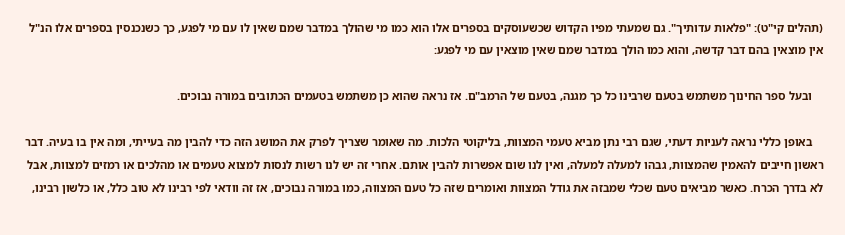(תהלים קי"ט): "פלאות עדותיך". גם שמעתי מפיו הקדוש שכשעוסקים בספרים אלו הוא כמו מי שהולך במדבר שמם שאין לו עם מי לפגע, כך כשנכנסין בספרים אלו הנ"ל אין מוצאין בהם דבר קדשה, והוא כמו הולך במדבר שמם שאין מוצאין עם מי לפגע:

    ובעל ספר החינוך משתמש בטעם שרבינו כל כך מגנה, בטעם של הרמב"ם. אז נראה שהוא כן משתמש בטעמים הכתובים במורה נבוכים.

    באופן כללי נראה לעניות דעתי, שגם רבי נתן מביא טעמי המצוות, בליקוטי הלכות. מה שאומר שצריך לפרק את המושג הזה כדי להבין מה בעייתי, ומה אין בו בעיה. דבר ראשון חייבים להאמין שהמצוות, גבהו למעלה למעלה, ואין לנו שום אפשרות להבין אותם. אחרי זה יש לנו רשות לנסות למצוא טעמים או מהלכים או רמזים למצוות, אבל לא בדרך הכרח. כאשר מביאים טעם שכלי שמבזה את גודל המצוות ואומרים שזה כל טעם המצווה, כמו במורה נבוכים, אז זה וודאי לפי רבינו לא טוב כלל, או כלשון רבינו,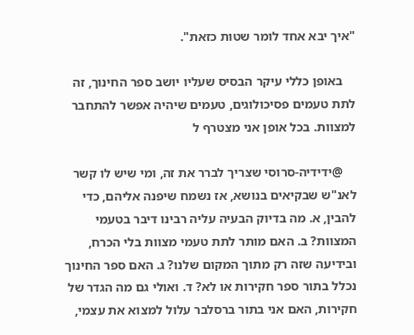"איך יבא אחד לומר שטות כזאת".

    באופן כללי עיקר הבסיס שעליו יושב ספר החינוך, זה לתת טעמים פסיכולוגים, טעמים שיהיה אפשר להתחבר למצוות. בכל אופן אני מצטרף ל

    @ידידיה-סרוסי שצריך לברר את זה, ומי שיש לו קשר לאנ"ש שבקיאים בנושא, אז נשמח שיפנה אליהם, כדי להבין, א. מה בדיוק הבעיה עליה רבינו דיבר בטעמי המצוות? ב. האם מותר לתת טעמי מצוות בלי הכרח, ובידיעה שזה רק מתוך המקום שלנו? ג. האם ספר החינוך נכלל בתור ספר חקירות או לא? ד. ואולי גם מה הגדר של חקירות, האם אני בתור ברסלבר עלול למצוא את עצמי,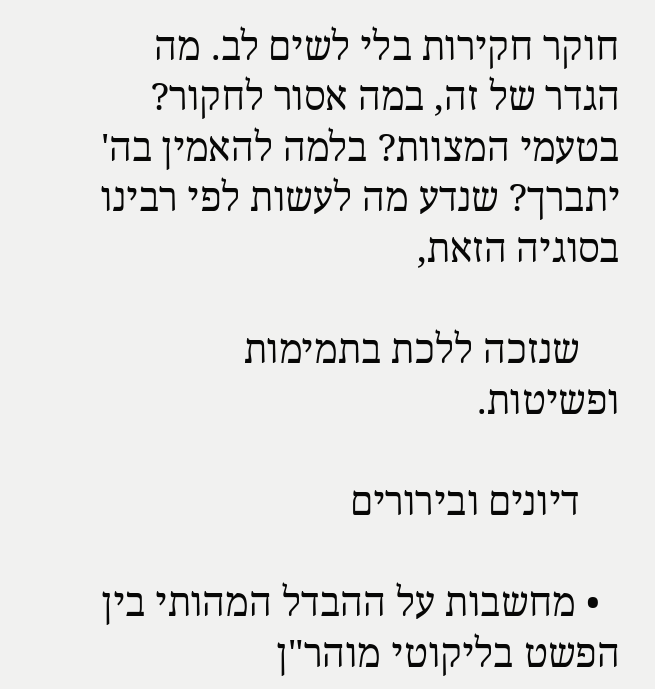חוקר חקירות בלי לשים לב. מה הגדר של זה, במה אסור לחקור? בטעמי המצוות? בלמה להאמין בה' יתברך? שנדע מה לעשות לפי רבינו בסוגיה הזאת,

    שנזכה ללכת בתמימות ופשיטות.

    דיונים ובירורים

  • מחשבות על ההבדל המהותי בין הפשט בליקוטי מוהר"ן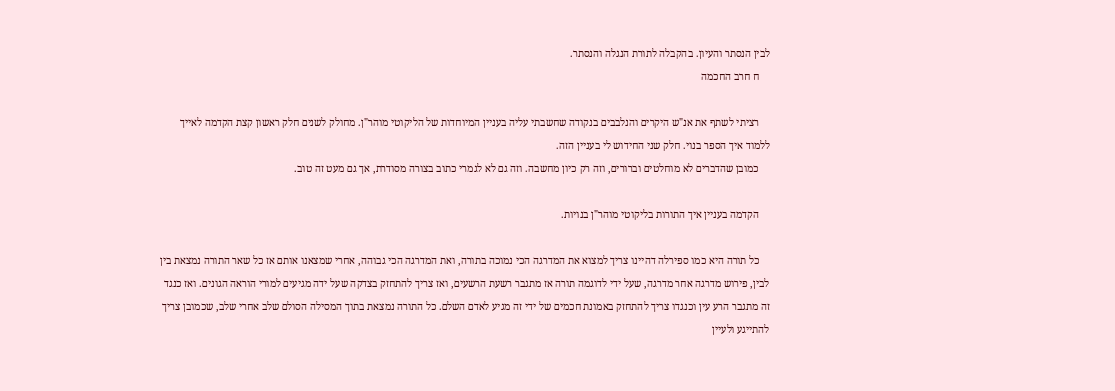לבין הנסתר והעיון. בהקבלה לתורת הנגלה והנסתר.
    ח חרב החכמה

    רציתי לשתף את אנ"ש היקרים והנלבבים בנקודה שחשבתי עליה בעניין המיוחדות של הליקוטי מוהר"ן. מחולק לשנים חלק ראשון קצת הקדמה לאייך ללמוד איך הספר בנוי. חלק שני החידוש לי בעניין הזה.
    כמובן שהדברים לא מוחלטים וברורים, וזה רק כיון מחשבה. וזה גם לא לגמרי כתוב בצורה מסודרת, אך גם מעט זה טוב.

    הקדמה בעניין איך התורות בליקוטי מוהר"ן בנויות.

    כל תורה היא כמו ספירלה דהיינו צריך למצוא את המדרגה הכי נמוכה בתורה, ואת המדרגה הכי גבוהה, אחרי שמצאנו אותם אז כל שאר התורה נמצאת בין לבין, פירוש מדרגה אחר מדרגה, שעל ידי לדוגמה תורה אז מתגבר רשעת הרשעים, ואז צריך להתחזק בצדקה שעל ידה מגיעים למורי הוראה הגונים. ואז כנגד זה מתגבר הרע עין וכנגדו צריך להתחזק באמונת חכמים של ידי זה מגיע לאדם השלם. כל התורה נמצאת בתוך המסילה הסולם שלב אחרי שלב, שכמובן צריך להתייגע ולעיין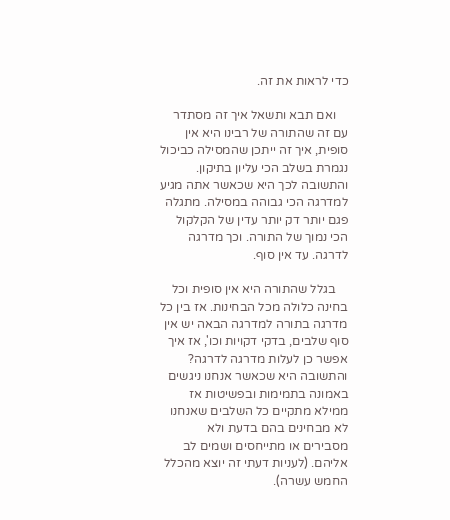כדי לראות את זה.

    ואם תבא ותשאל איך זה מסתדר עם זה שהתורה של רבינו היא אין סופית, איך זה ייתכן שהמסילה כביכול נגמרת בשלב הכי עליון בתיקון. והתשובה לכך היא שכאשר אתה מגיע למדרגה הכי גבוהה במסילה. מתגלה פגם יותר דק יותר עדין של הקלקול הכי נמוך של התורה. וכך מדרגה לדרגה. עד אין סוף.

    בגלל שהתורה היא אין סופית וכל בחינה כלולה מכל הבחינות. אז בין כל מדרגה בתורה למדרגה הבאה יש אין סוף שלבים, בדקי דקויות וכו', אז איך אפשר כן לעלות מדרגה לדרגה? והתשובה היא שכאשר אנחנו ניגשים באמונה בתמימות ובפשיטות אז ממילא מתקיים כל השלבים שאנחנו לא מבחינים בהם בדעת ולא מסבירים או מתייחסים ושמים לב אליהם. (לעניות דעתי זה יוצא מהכלל החמש עשרה).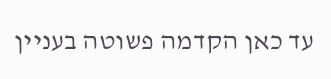עד כאן הקדמה פשוטה בעניין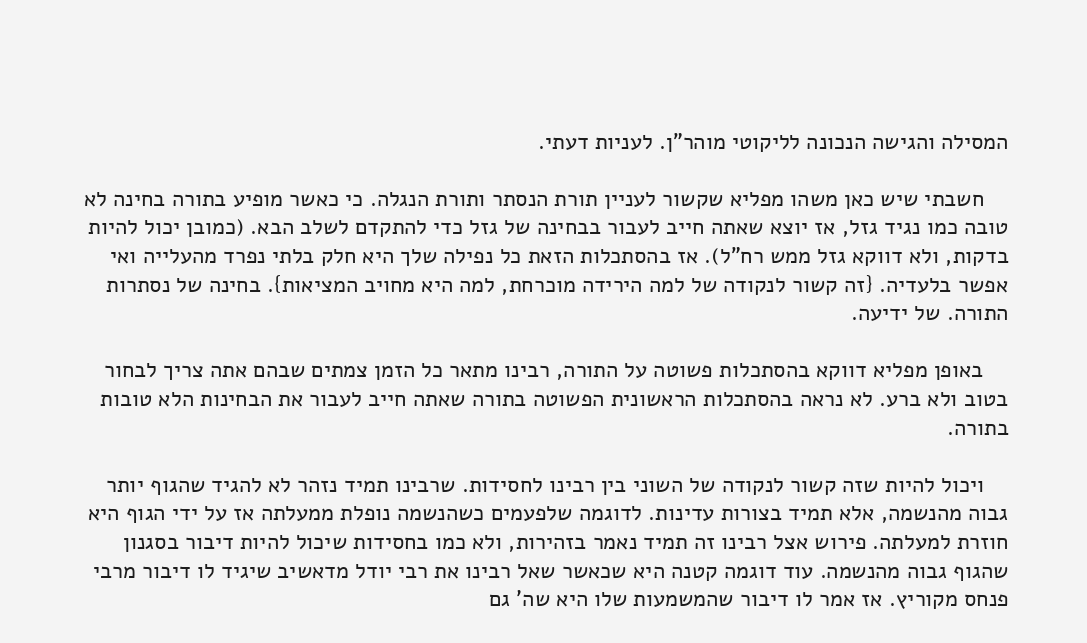המסילה והגישה הנכונה לליקוטי מוהר"ן. לעניות דעתי.

    חשבתי שיש כאן משהו מפליא שקשור לעניין תורת הנסתר ותורת הנגלה. כי כאשר מופיע בתורה בחינה לא טובה כמו נגיד גזל, אז יוצא שאתה חייב לעבור בבחינה של גזל כדי להתקדם לשלב הבא. (כמובן יכול להיות בדקות, ולא דווקא גזל ממש רח"ל). אז בהסתכלות הזאת כל נפילה שלך היא חלק בלתי נפרד מהעלייה ואי אפשר בלעדיה. {זה קשור לנקודה של למה הירידה מוכרחת, למה היא מחויב המציאות}. בחינה של נסתרות התורה. של ידיעה.

    באופן מפליא דווקא בהסתכלות פשוטה על התורה, רבינו מתאר כל הזמן צמתים שבהם אתה צריך לבחור בטוב ולא ברע. לא נראה בהסתכלות הראשונית הפשוטה בתורה שאתה חייב לעבור את הבחינות הלא טובות בתורה.

    ויכול להיות שזה קשור לנקודה של השוני בין רבינו לחסידות. שרבינו תמיד נזהר לא להגיד שהגוף יותר גבוה מהנשמה, אלא תמיד בצורות עדינות. לדוגמה שלפעמים כשהנשמה נופלת ממעלתה אז על ידי הגוף היא חוזרת למעלתה. פירוש אצל רבינו זה תמיד נאמר בזהירות, ולא כמו בחסידות שיכול להיות דיבור בסגנון שהגוף גבוה מהנשמה. עוד דוגמה קטנה היא שכאשר שאל רבינו את רבי יודל מדאשיב שיגיד לו דיבור מרבי פנחס מקוריץ. אז אמר לו דיבור שהמשמעות שלו היא שה' גם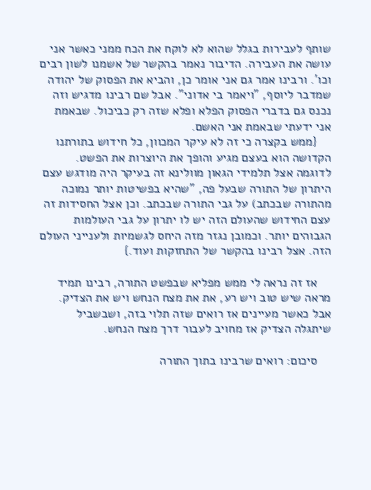שותף לעבירות בגלל שהוא לא לוקח את הכח ממני כאשר אני עושה את העבירה. הדיבור נאמר בהקשר של אשמנו לשון רבים וכו'. ורבינו אמר גם אני אומר כן, והביא את הפסוק של יהודה שמדבר ליוסף, "ויאמר בי אדוני". אבל שם רבינו מדגיש וזה נכנס גם בדברי הפסוק הפלא ופלא שזה רק כביכול. שבאמת אני ידעתי שבאמת אני האשם.
    {ממש בקצרה כי זה לא עיקר המכוון, כל חידוש בתורתנו הקדושה הוא בעצם מגיע והופך את היוצרות את הפשט. לדוגמה אצל תלמידי הגאון מוולינא זה בעיקר היה מודגש עצם היתרון של התורה שבעל פה, "שהיא בפשיטות יותר נמוכה מהתורה שבכתב) על גבי התורה שבכתב. וכן אצל החסידות זה עצם החידוש שהעולם הזה יש לו יתרון על גבי העולמות הגבוהים יותר. וכמובן נגזר מזה היחס לגשמיות ולענייני העולם הזה. אצל רבינו בהקשר של התחזקות ועוד.}

    אז זה נראה לי ממש מפליא שבפשט התורה, רבינו תמיד מראה שיש טוב ויש רע, את את מצח הנחש ויש את הצדיק. אבל כאשר מעיינים אז רואים שזה תלוי בזה, ושבשביל שיתגלה הצדיק אז מחויב לעבור דרך מצח הנחש.

    סיכום: רואים שרבינו בתוך התורה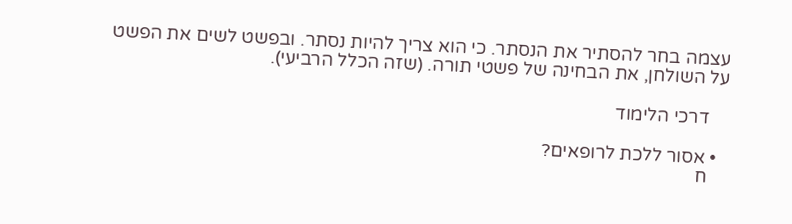עצמה בחר להסתיר את הנסתר. כי הוא צריך להיות נסתר. ובפשט לשים את הפשט על השולחן, את הבחינה של פשטי תורה. (שזה הכלל הרביעי).

    דרכי הלימוד

  • אסור ללכת לרופאים?
    ח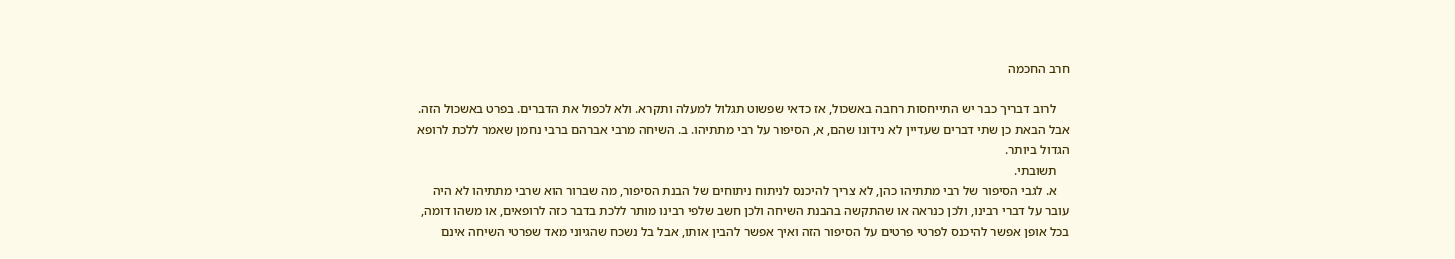חרב החכמה

    לרוב דבריך כבר יש התייחסות רחבה באשכול, אז כדאי שפשוט תגלול למעלה ותקרא. ולא לכפול את הדברים. בפרט באשכול הזה. אבל הבאת כן שתי דברים שעדיין לא נידונו שהם, א, הסיפור על רבי מתתיהו. ב. השיחה מרבי אברהם ברבי נחמן שאמר ללכת לרופא הגדול ביותר.
    תשובתי.
    א. לגבי הסיפור של רבי מתתיהו כהן, לא צריך להיכנס לניתוח ניתוחים של הבנת הסיפור, מה שברור הוא שרבי מתתיהו לא היה עובר על דברי רבינו, ולכן כנראה או שהתקשה בהבנת השיחה ולכן חשב שלפי רבינו מותר ללכת בדבר כזה לרופאים, או משהו דומה, בכל אופן אפשר להיכנס לפרטי פרטים על הסיפור הזה ואיך אפשר להבין אותו, אבל בל נשכח שהגיוני מאד שפרטי השיחה אינם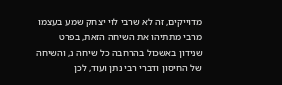מדוייקים, זה לא שרבי לוי יצחק שמע בעצמו מרבי מתתיהו את השיחה הזאת, בפרט שנידון באשכול בהרחבה כל שיחה נ, והשיחה של החיסון ודברי רבי נתן ועוד, לכן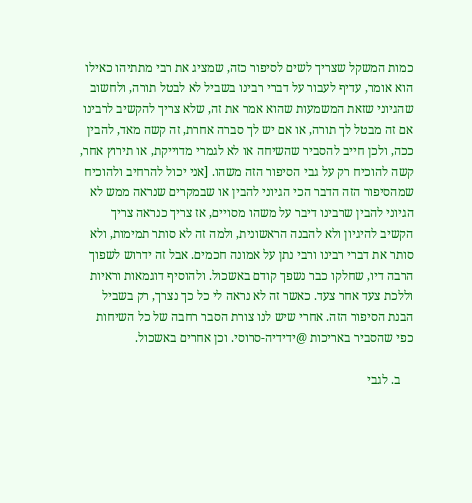כמות המשקל שצריך לשים לסיפור כזה, שמציג את רבי מתתיהו כאילו הוא אומר, עדיף לעבור על דברי רבינו בשביל לא לבטל תורה, ולחשוב שהגיוני שזאת המשמעות שהוא אמר את זה, שלא צריך להקשיב לרבינו אם זה מבטל לך תורה, או אם יש לך סברה אחרת, זה קשה מאד, להבין ככה, ולכן חייב להסביר שהשיחה או לא לגמרי מדוייקת, או תירוץ אחר, קשה להוכיח רק על גבי הסיפור הזה משהו. [אני יכול להרחיב ולהוכיח שמהסיפור הזה הדבר הכי הגיוני להבין או שבמקרים שנראה ממש לא הגיוני להבין שרבינו דיבר על משהו מסויים, אז צריך כנראה צריך הקשיב להיגיון ולא להבנה הראשונית, ולמה זה לא סותר תמימות, ולא סותר את דברי רבינו ורבי נתן על אמונה חכמים. אבל זה ידרוש לשפוך הרבה דיו, שחלקו כבר נשפך קודם באשכול. ולהוסיף דוגמאות וראיות וללכת צעד אחר צעד. כאשר זה לא נראה לי כל כך נצרך, רק בשביל הבנת הסיפור הזה. אחרי שיש לנו צורת הסבר רחבה של כל השיחות כפי שהסביר באריכות @ידידיה-סרוסי. וכן אחרים באשכול.

    ב. לגבי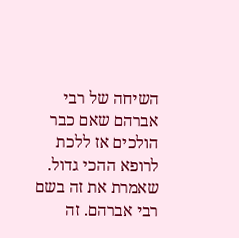השיחה של רבי אברהם שאם כבר הולכים אז ללכת לרופא ההכי גדול. שאמרת את זה בשם רבי אברהם. זה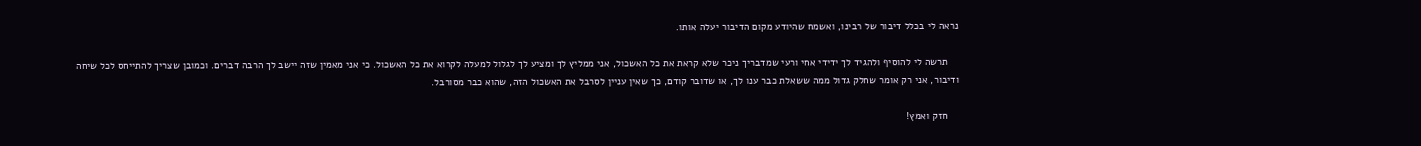נראה לי בכלל דיבור של רבינו, ואשמח שהיודע מקום הדיבור יעלה אותו.

    תרשה לי להוסיף ולהגיד לך ידידי אחי ורעי שמדבריך ניכר שלא קראת את כל האשכול, אני ממליץ לך ומציע לך לגלול למעלה לקרוא את כל האשכול. כי אני מאמין שזה יישב לך הרבה דברים. וכמובן שצריך להתייחס לכל שיחה ודיבור, אני רק אומר שחלק גדול ממה ששאלת כבר ענו לך, או שדובר קודם, כך שאין עניין לסרבל את האשכול הזה, שהוא כבר מסורבל.

    חזק ואמץ!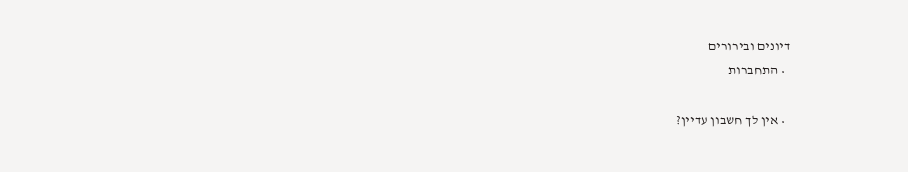דיונים ובירורים
  • התחברות

  • אין לך חשבון עדיין?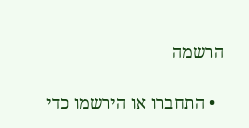הרשמה

  • התחברו או הירשמו כדי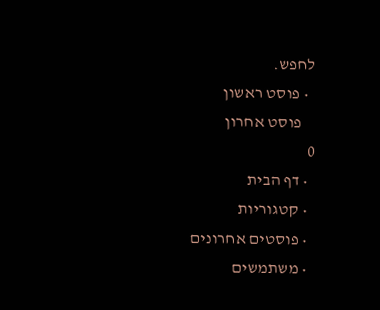לחפש.
  • פוסט ראשון
    פוסט אחרון
0
  • דף הבית
  • קטגוריות
  • פוסטים אחרונים
  • משתמשים